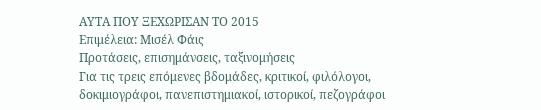ΑΥΤΑ ΠΟΥ ΞΕΧΩΡΙΣΑΝ ΤΟ 2015
Επιμέλεια: Μισέλ Φάις
Προτάσεις, επισημάνσεις, ταξινομήσεις
Για τις τρεις επόμενες βδομάδες, κριτικοί, φιλόλογοι, δοκιμιογράφοι, πανεπιστημιακοί, ιστορικοί, πεζογράφοι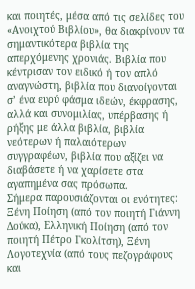και ποιητές, μέσα από τις σελίδες του «Ανοιχτού Βιβλίου», θα διακρίνουν τα σημαντικότερα βιβλία της απερχόμενης χρονιάς. Βιβλία που κέντρισαν τον ειδικό ή τον απλό αναγνώστη, βιβλία που διανοίγονται σ’ ένα ευρύ φάσμα ιδεών, έκφρασης, αλλά και συνομιλίας, υπέρβασης ή ρήξης με άλλα βιβλία, βιβλία νεότερων ή παλαιότερων συγγραφέων, βιβλία που αξίζει να διαβάσετε ή να χαρίσετε στα αγαπημένα σας πρόσωπα.
Σήμερα παρουσιάζονται οι ενότητες: Ξένη Ποίηση (από τον ποιητή Γιάννη Δούκα), Ελληνική Ποίηση (από τον ποιητή Πέτρο Γκολίτση), Ξένη Λογοτεχνία (από τους πεζογράφους και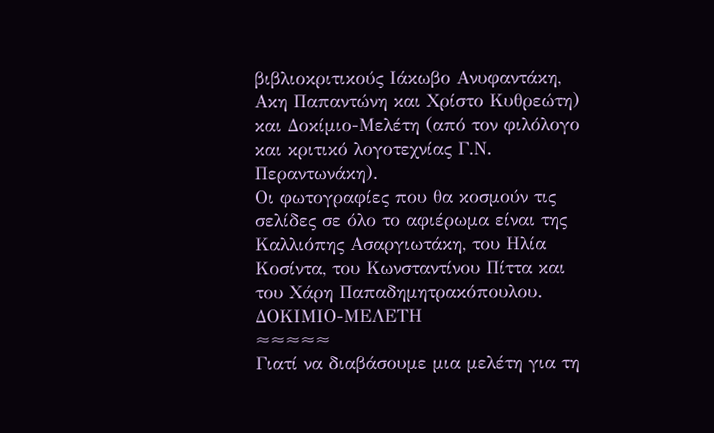βιβλιοκριτικούς Ιάκωβο Ανυφαντάκη, Ακη Παπαντώνη και Χρίστο Κυθρεώτη) και Δοκίμιο-Μελέτη (από τον φιλόλογο και κριτικό λογοτεχνίας Γ.Ν. Περαντωνάκη).
Οι φωτογραφίες που θα κοσμούν τις σελίδες σε όλο το αφιέρωμα είναι της Καλλιόπης Ασαργιωτάκη, του Ηλία Κοσίντα, του Κωνσταντίνου Πίττα και του Χάρη Παπαδημητρακόπουλου.
ΔΟΚΙΜΙΟ-ΜΕΛΕΤΗ
≈≈≈≈≈
Γιατί να διαβάσουμε μια μελέτη για τη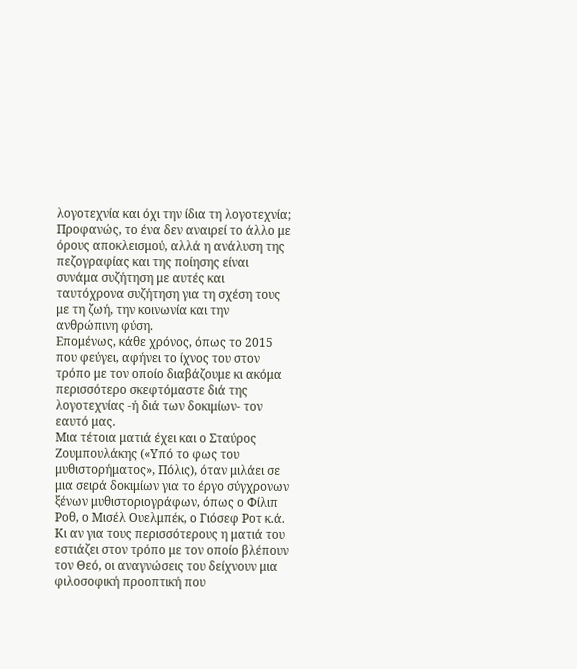λογοτεχνία και όχι την ίδια τη λογοτεχνία; Προφανώς, το ένα δεν αναιρεί το άλλο με όρους αποκλεισμού, αλλά η ανάλυση της πεζογραφίας και της ποίησης είναι συνάμα συζήτηση με αυτές και ταυτόχρονα συζήτηση για τη σχέση τους με τη ζωή, την κοινωνία και την ανθρώπινη φύση.
Επομένως, κάθε χρόνος, όπως το 2015 που φεύγει, αφήνει το ίχνος του στον τρόπο με τον οποίο διαβάζουμε κι ακόμα περισσότερο σκεφτόμαστε διά της λογοτεχνίας -ή διά των δοκιμίων- τον εαυτό μας.
Μια τέτοια ματιά έχει και ο Σταύρος Ζουμπουλάκης («Υπό το φως του μυθιστορήματος», Πόλις), όταν μιλάει σε μια σειρά δοκιμίων για το έργο σύγχρονων ξένων μυθιστοριογράφων, όπως ο Φίλιπ Ροθ, ο Μισέλ Ουελμπέκ, ο Γιόσεφ Ροτ κ.ά. Κι αν για τους περισσότερους η ματιά του εστιάζει στον τρόπο με τον οποίο βλέπουν τον Θεό, οι αναγνώσεις του δείχνουν μια φιλοσοφική προοπτική που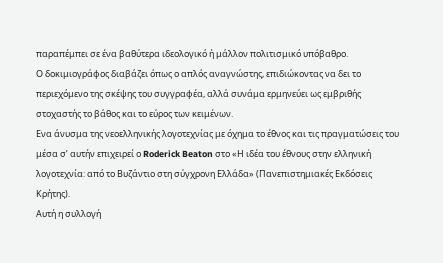παραπέμπει σε ένα βαθύτερα ιδεολογικό ή μάλλον πολιτισμικό υπόβαθρο.
Ο δοκιμιογράφος διαβάζει όπως ο απλός αναγνώστης, επιδιώκοντας να δει το περιεχόμενο της σκέψης του συγγραφέα, αλλά συνάμα ερμηνεύει ως εμβριθής στοχαστής το βάθος και το εύρος των κειμένων.
Ενα άνυσμα της νεοελληνικής λογοτεχνίας με όχημα το έθνος και τις πραγματώσεις του μέσα σ’ αυτήν επιχειρεί ο Roderick Beaton στο «Η ιδέα του έθνους στην ελληνική λογοτεχνία: από το Βυζάντιο στη σύγχρονη Ελλάδα» (Πανεπιστημιακές Εκδόσεις Κρήτης).
Αυτή η συλλογή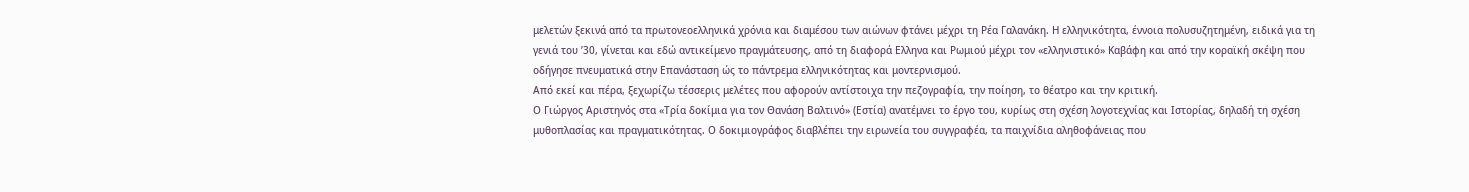μελετών ξεκινά από τα πρωτονεοελληνικά χρόνια και διαμέσου των αιώνων φτάνει μέχρι τη Ρέα Γαλανάκη. Η ελληνικότητα, έννοια πολυσυζητημένη, ειδικά για τη γενιά του ’30, γίνεται και εδώ αντικείμενο πραγμάτευσης, από τη διαφορά Ελληνα και Ρωμιού μέχρι τον «ελληνιστικό» Καβάφη και από την κοραϊκή σκέψη που οδήγησε πνευματικά στην Επανάσταση ώς το πάντρεμα ελληνικότητας και μοντερνισμού.
Από εκεί και πέρα, ξεχωρίζω τέσσερις μελέτες που αφορούν αντίστοιχα την πεζογραφία, την ποίηση, το θέατρο και την κριτική.
Ο Γιώργος Αριστηνός στα «Τρία δοκίμια για τον Θανάση Βαλτινό» (Εστία) ανατέμνει το έργο του, κυρίως στη σχέση λογοτεχνίας και Ιστορίας, δηλαδή τη σχέση μυθοπλασίας και πραγματικότητας. Ο δοκιμιογράφος διαβλέπει την ειρωνεία του συγγραφέα, τα παιχνίδια αληθοφάνειας που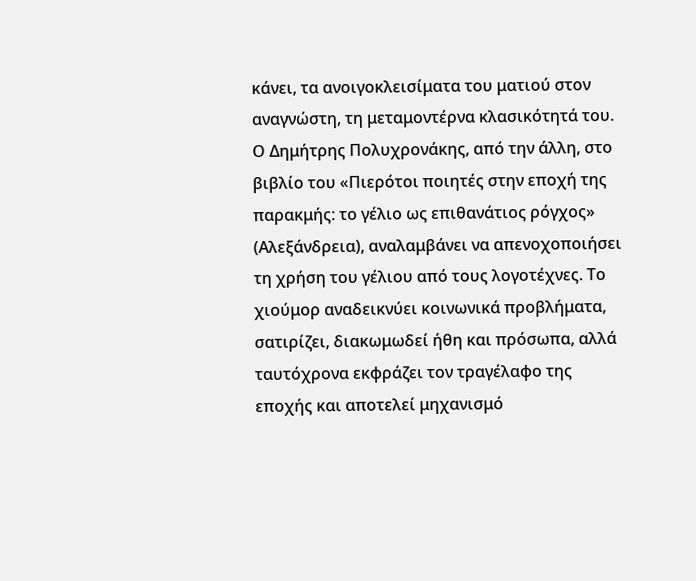κάνει, τα ανοιγοκλεισίματα του ματιού στον αναγνώστη, τη μεταμοντέρνα κλασικότητά του.
Ο Δημήτρης Πολυχρονάκης, από την άλλη, στο βιβλίο του «Πιερότοι ποιητές στην εποχή της παρακμής: το γέλιο ως επιθανάτιος ρόγχος» (Αλεξάνδρεια), αναλαμβάνει να απενοχοποιήσει τη χρήση του γέλιου από τους λογοτέχνες. Το χιούμορ αναδεικνύει κοινωνικά προβλήματα, σατιρίζει, διακωμωδεί ήθη και πρόσωπα, αλλά ταυτόχρονα εκφράζει τον τραγέλαφο της εποχής και αποτελεί μηχανισμό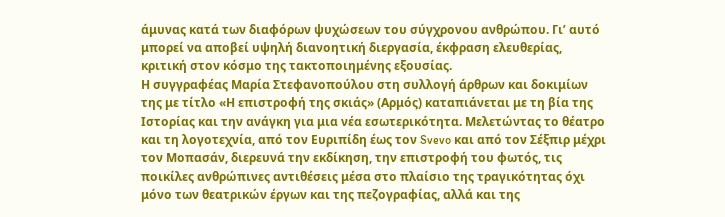άμυνας κατά των διαφόρων ψυχώσεων του σύγχρονου ανθρώπου. Γι’ αυτό μπορεί να αποβεί υψηλή διανοητική διεργασία, έκφραση ελευθερίας, κριτική στον κόσμο της τακτοποιημένης εξουσίας.
Η συγγραφέας Μαρία Στεφανοπούλου στη συλλογή άρθρων και δοκιμίων της με τίτλο «Η επιστροφή της σκιάς» (Αρμός) καταπιάνεται με τη βία της Ιστορίας και την ανάγκη για μια νέα εσωτερικότητα. Μελετώντας το θέατρο και τη λογοτεχνία, από τον Ευριπίδη έως τον Svevo και από τον Σέξπιρ μέχρι τον Μοπασάν, διερευνά την εκδίκηση, την επιστροφή του φωτός, τις ποικίλες ανθρώπινες αντιθέσεις μέσα στο πλαίσιο της τραγικότητας όχι μόνο των θεατρικών έργων και της πεζογραφίας, αλλά και της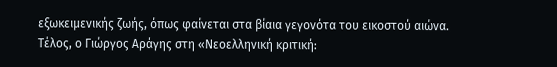εξωκειμενικής ζωής, όπως φαίνεται στα βίαια γεγονότα του εικοστού αιώνα.
Τέλος, ο Γιώργος Αράγης στη «Νεοελληνική κριτική: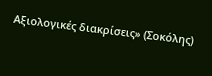Αξιολογικές διακρίσεις» (Σοκόλης)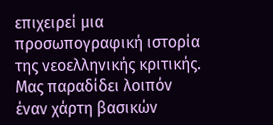επιχειρεί μια προσωπογραφική ιστορία της νεοελληνικής κριτικής. Μας παραδίδει λοιπόν έναν χάρτη βασικών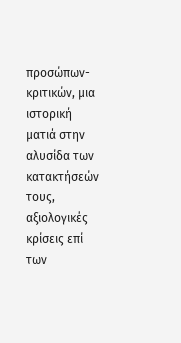προσώπων-κριτικών, μια ιστορική ματιά στην αλυσίδα των κατακτήσεών τους, αξιολογικές κρίσεις επί των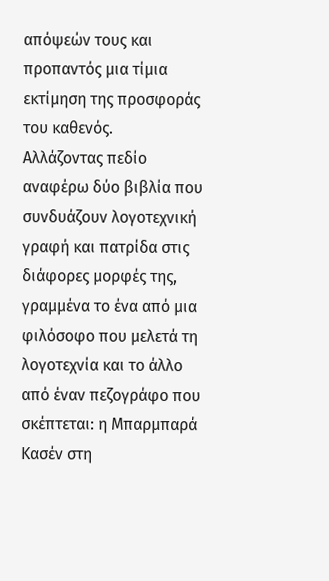απόψεών τους και προπαντός μια τίμια εκτίμηση της προσφοράς του καθενός.
Αλλάζοντας πεδίο αναφέρω δύο βιβλία που συνδυάζουν λογοτεχνική γραφή και πατρίδα στις διάφορες μορφές της, γραμμένα το ένα από μια φιλόσοφο που μελετά τη λογοτεχνία και το άλλο από έναν πεζογράφο που σκέπτεται: η Μπαρμπαρά Κασέν στη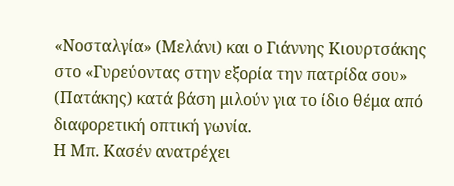«Νοσταλγία» (Μελάνι) και ο Γιάννης Κιουρτσάκης στο «Γυρεύοντας στην εξορία την πατρίδα σου» (Πατάκης) κατά βάση μιλούν για το ίδιο θέμα από διαφορετική οπτική γωνία.
Η Μπ. Κασέν ανατρέχει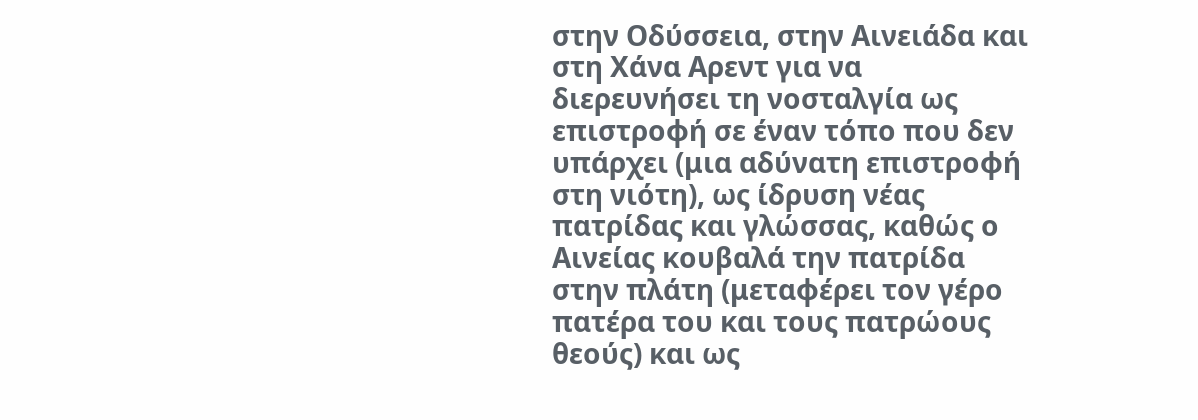στην Οδύσσεια, στην Αινειάδα και στη Χάνα Αρεντ για να διερευνήσει τη νοσταλγία ως επιστροφή σε έναν τόπο που δεν υπάρχει (μια αδύνατη επιστροφή στη νιότη), ως ίδρυση νέας πατρίδας και γλώσσας, καθώς ο Αινείας κουβαλά την πατρίδα στην πλάτη (μεταφέρει τον γέρο πατέρα του και τους πατρώους θεούς) και ως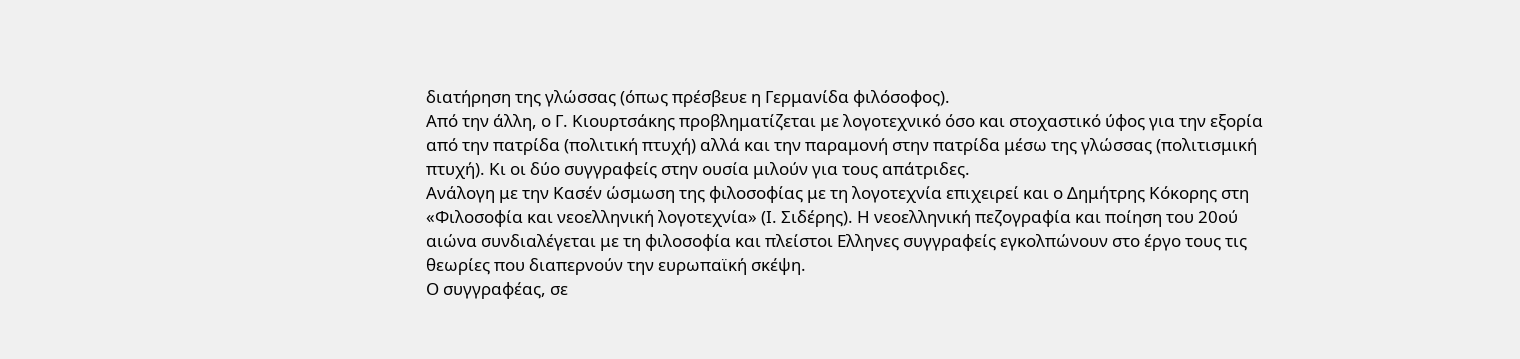διατήρηση της γλώσσας (όπως πρέσβευε η Γερμανίδα φιλόσοφος).
Από την άλλη, ο Γ. Κιουρτσάκης προβληματίζεται με λογοτεχνικό όσο και στοχαστικό ύφος για την εξορία από την πατρίδα (πολιτική πτυχή) αλλά και την παραμονή στην πατρίδα μέσω της γλώσσας (πολιτισμική πτυχή). Κι οι δύο συγγραφείς στην ουσία μιλούν για τους απάτριδες.
Ανάλογη με την Κασέν ώσμωση της φιλοσοφίας με τη λογοτεχνία επιχειρεί και ο Δημήτρης Κόκορης στη «Φιλοσοφία και νεοελληνική λογοτεχνία» (Ι. Σιδέρης). Η νεοελληνική πεζογραφία και ποίηση του 20ού αιώνα συνδιαλέγεται με τη φιλοσοφία και πλείστοι Ελληνες συγγραφείς εγκολπώνουν στο έργο τους τις θεωρίες που διαπερνούν την ευρωπαϊκή σκέψη.
Ο συγγραφέας, σε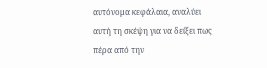αυτόνομα κεφάλαια, αναλύει αυτή τη σκέψη για να δείξει πως πέρα από την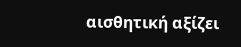αισθητική αξίζει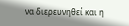να διερευνηθεί και η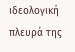ιδεολογική πλευρά της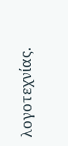λογοτεχνίας.